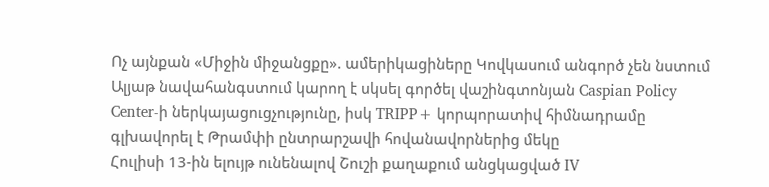Ոչ այնքան «Միջին միջանցքը». ամերիկացիները Կովկասում անգործ չեն նստում
Ալյաթ նավահանգստում կարող է սկսել գործել վաշինգտոնյան Caspian Policy Center-ի ներկայացուցչությունը, իսկ TRIPP+ կորպորատիվ հիմնադրամը գլխավորել է Թրամփի ընտրարշավի հովանավորներից մեկը
Հուլիսի 13-ին ելույթ ունենալով Շուշի քաղաքում անցկացված IV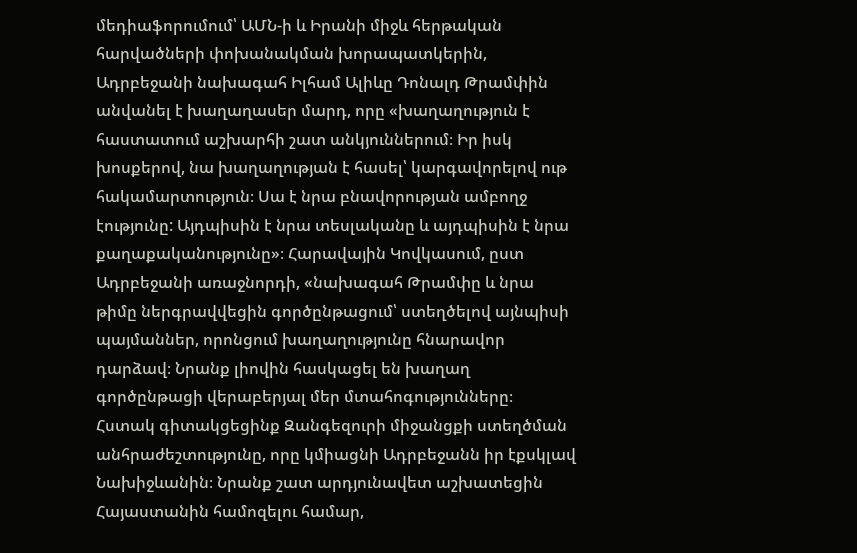մեդիաֆորումում՝ ԱՄՆ-ի և Իրանի միջև հերթական հարվածների փոխանակման խորապատկերին, Ադրբեջանի նախագահ Իլհամ Ալիևը Դոնալդ Թրամփին անվանել է խաղաղասեր մարդ, որը «խաղաղություն է հաստատում աշխարհի շատ անկյուններում։ Իր իսկ խոսքերով, նա խաղաղության է հասել՝ կարգավորելով ութ հակամարտություն։ Սա է նրա բնավորության ամբողջ էությունը: Այդպիսին է նրա տեսլականը և այդպիսին է նրա քաղաքականությունը»։ Հարավային Կովկասում, ըստ Ադրբեջանի առաջնորդի, «նախագահ Թրամփը և նրա թիմը ներգրավվեցին գործընթացում՝ ստեղծելով այնպիսի պայմաններ, որոնցում խաղաղությունը հնարավոր դարձավ։ Նրանք լիովին հասկացել են խաղաղ գործընթացի վերաբերյալ մեր մտահոգությունները։
Հստակ գիտակցեցինք Զանգեզուրի միջանցքի ստեղծման անհրաժեշտությունը, որը կմիացնի Ադրբեջանն իր էքսկլավ Նախիջևանին։ Նրանք շատ արդյունավետ աշխատեցին Հայաստանին համոզելու համար,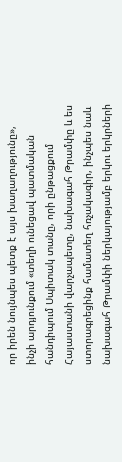որ իրեն նույնպես պետք է այս խաղաղությունը», ինչի արդյունքում «տեղի ունեցավ պատմական հանդիպում Սպիտակ տանը, որի ընթացքում Հայաստանի վարչապետը, նախագահ Թրամփը և ես ստորագրեցինք համատեղ հռչակագիր, ինչպես նաև նախագահ Թրամփի ներկայությամբ երկու երկրների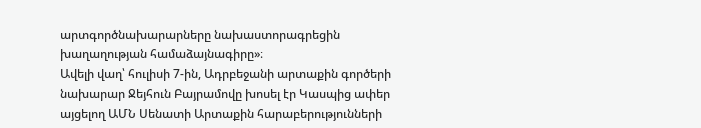արտգործնախարարները նախաստորագրեցին խաղաղության համաձայնագիրը»։
Ավելի վաղ՝ հուլիսի 7-ին, Ադրբեջանի արտաքին գործերի նախարար Ջեյհուն Բայրամովը խոսել էր Կասպից ափեր այցելող ԱՄՆ Սենատի Արտաքին հարաբերությունների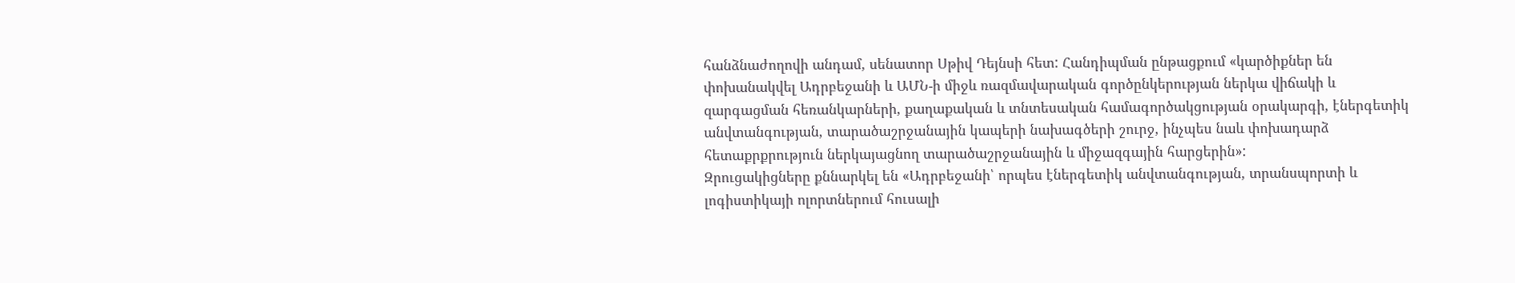հանձնաժողովի անդամ, սենատոր Սթիվ Դեյնսի հետ: Հանդիպման ընթացքում «կարծիքներ են փոխանակվել Ադրբեջանի և ԱՄՆ-ի միջև ռազմավարական գործընկերության ներկա վիճակի և զարգացման հեռանկարների, քաղաքական և տնտեսական համագործակցության օրակարգի, էներգետիկ անվտանգության, տարածաշրջանային կապերի նախագծերի շուրջ, ինչպես նաև փոխադարձ հետաքրքրություն ներկայացնող տարածաշրջանային և միջազգային հարցերին»:
Զրուցակիցները քննարկել են «Ադրբեջանի՝ որպես էներգետիկ անվտանգության, տրանսպորտի և լոգիստիկայի ոլորտներում հուսալի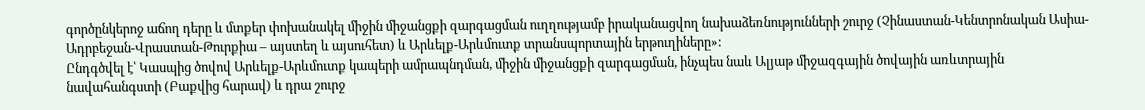գործընկերոջ աճող դերը և մտքեր փոխանակել միջին միջանցքի զարգացման ուղղությամբ իրականացվող նախաձեռնությունների շուրջ (Չինաստան-Կենտրոնական Ասիա-Ադրբեջան-Վրաստան-Թուրքիա – այստեղ և այսուհետ) և Արևելք-Արևմուտք տրանսպորտային երթուղիները»:
Ընդգծվել է՝ Կասպից ծովով Արևելք-Արևմուտք կապերի ամրապնդման, միջին միջանցքի զարգացման, ինչպես նաև Ալյաթ միջազգային ծովային առևտրային նավահանգստի (Բաքվից հարավ) և դրա շուրջ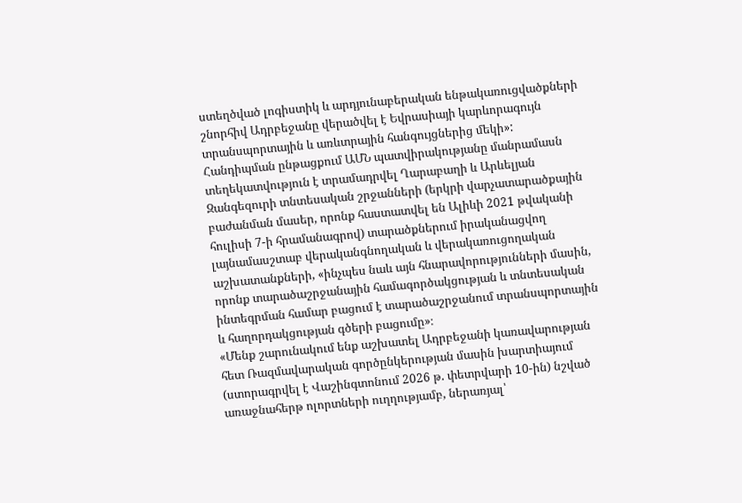ստեղծված լոգիստիկ և արդյունաբերական ենթակառուցվածքների շնորհիվ Ադրբեջանը վերածվել է Եվրասիայի կարևորագույն տրանսպորտային և առևտրային հանգույցներից մեկի»:
Հանդիպման ընթացքում ԱՄՆ պատվիրակությանը մանրամասն տեղեկատվություն է տրամադրվել Ղարաբաղի և Արևելյան Զանգեզուրի տնտեսական շրջանների (երկրի վարչատարածքային բաժանման մասեր, որոնք հաստատվել են Ալիևի 2021 թվականի հուլիսի 7-ի հրամանագրով) տարածքներում իրականացվող լայնամասշտաբ վերականգնողական և վերակառուցողական աշխատանքների, «ինչպես նաև այն հնարավորությունների մասին, որոնք տարածաշրջանային համագործակցության և տնտեսական ինտեգրման համար բացում է տարածաշրջանում տրանսպորտային և հաղորդակցության գծերի բացումը»։
«Մենք շարունակում ենք աշխատել Ադրբեջանի կառավարության հետ Ռազմավարական գործընկերության մասին խարտիայում (ստորագրվել է Վաշինգտոնում 2026 թ. փետրվարի 10-ին) նշված առաջնահերթ ոլորտների ուղղությամբ, ներառյալ՝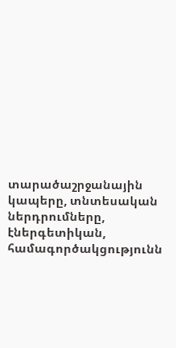տարածաշրջանային կապերը, տնտեսական ներդրումները, էներգետիկան, համագործակցությունն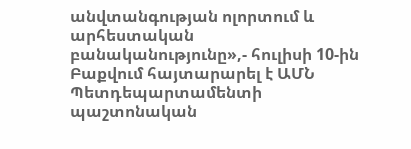անվտանգության ոլորտում և արհեստական բանականությունը»,- հուլիսի 10-ին Բաքվում հայտարարել է ԱՄՆ Պետդեպարտամենտի պաշտոնական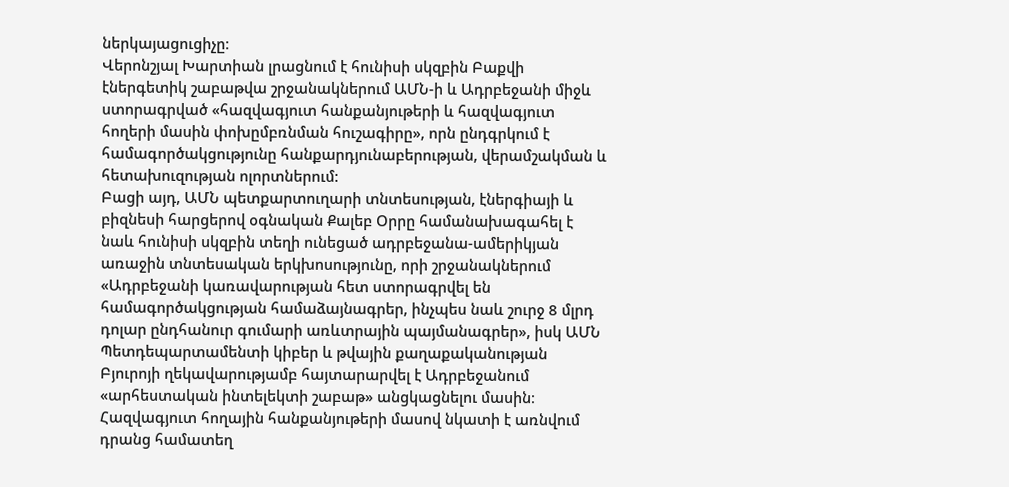ներկայացուցիչը։
Վերոնշյալ Խարտիան լրացնում է հունիսի սկզբին Բաքվի էներգետիկ շաբաթվա շրջանակներում ԱՄՆ-ի և Ադրբեջանի միջև ստորագրված «հազվագյուտ հանքանյութերի և հազվագյուտ հողերի մասին փոխըմբռնման հուշագիրը», որն ընդգրկում է համագործակցությունը հանքարդյունաբերության, վերամշակման և հետախուզության ոլորտներում:
Բացի այդ, ԱՄՆ պետքարտուղարի տնտեսության, էներգիայի և բիզնեսի հարցերով օգնական Քալեբ Օրրը համանախագահել է նաև հունիսի սկզբին տեղի ունեցած ադրբեջանա-ամերիկյան առաջին տնտեսական երկխոսությունը, որի շրջանակներում «Ադրբեջանի կառավարության հետ ստորագրվել են համագործակցության համաձայնագրեր, ինչպես նաև շուրջ 8 մլրդ դոլար ընդհանուր գումարի առևտրային պայմանագրեր», իսկ ԱՄՆ Պետդեպարտամենտի կիբեր և թվային քաղաքականության Բյուրոյի ղեկավարությամբ հայտարարվել է Ադրբեջանում «արհեստական ինտելեկտի շաբաթ» անցկացնելու մասին։
Հազվագյուտ հողային հանքանյութերի մասով նկատի է առնվում դրանց համատեղ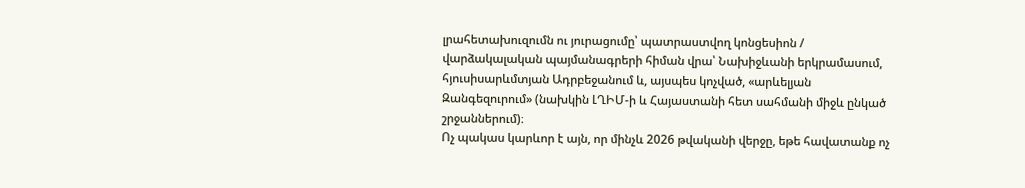լրահետախուզումն ու յուրացումը՝ պատրաստվող կոնցեսիոն / վարձակալական պայմանագրերի հիման վրա՝ Նախիջևանի երկրամասում, հյուսիսարևմտյան Ադրբեջանում և, այսպես կոչված, «արևելյան Զանգեզուրում» (նախկին ԼՂԻՄ-ի և Հայաստանի հետ սահմանի միջև ընկած շրջաններում)։
Ոչ պակաս կարևոր է այն, որ մինչև 2026 թվականի վերջը, եթե հավատանք ոչ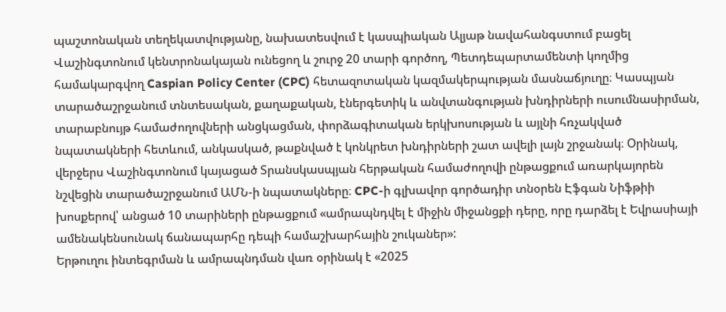պաշտոնական տեղեկատվությանը, նախատեսվում է կասպիական Ալյաթ նավահանգստում բացել Վաշինգտոնում կենտրոնակայան ունեցող և շուրջ 20 տարի գործող, Պետդեպարտամենտի կողմից համակարգվող Caspian Policy Center (CPC) հետազոտական կազմակերպության մասնաճյուղը։ Կասպյան տարածաշրջանում տնտեսական, քաղաքական, էներգետիկ և անվտանգության խնդիրների ուսումնասիրման, տարաբնույթ համաժողովների անցկացման, փորձագիտական երկխոսության և այլնի հռչակված նպատակների հետևում, անկասկած, թաքնված է կոնկրետ խնդիրների շատ ավելի լայն շրջանակ։ Օրինակ, վերջերս Վաշինգտոնում կայացած Տրանսկասպյան հերթական համաժողովի ընթացքում առարկայորեն նշվեցին տարածաշրջանում ԱՄՆ-ի նպատակները։ CPC-ի գլխավոր գործադիր տնօրեն Էֆգան Նիֆթիի խոսքերով՝ անցած 10 տարիների ընթացքում «ամրապնդվել է միջին միջանցքի դերը, որը դարձել է Եվրասիայի ամենակենսունակ ճանապարհը դեպի համաշխարհային շուկաներ»:
Երթուղու ինտեգրման և ամրապնդման վառ օրինակ է «2025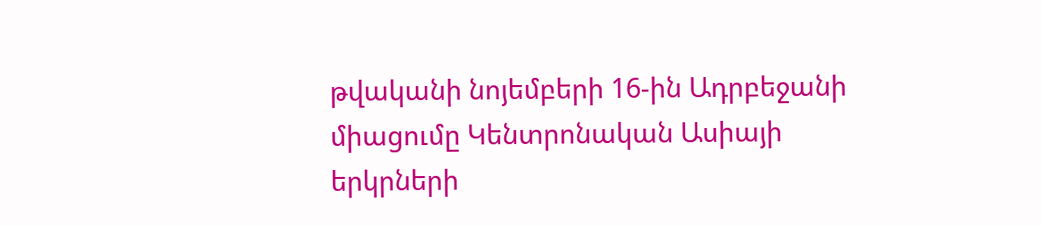թվականի նոյեմբերի 16-ին Ադրբեջանի միացումը Կենտրոնական Ասիայի երկրների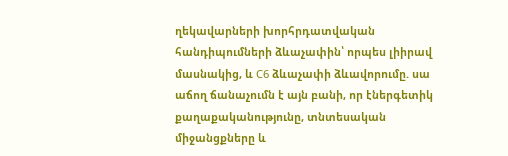ղեկավարների խորհրդատվական հանդիպումների ձևաչափին՝ որպես լիիրավ մասնակից, և C6 ձևաչափի ձևավորումը. սա աճող ճանաչումն է այն բանի, որ էներգետիկ քաղաքականությունը, տնտեսական միջանցքները և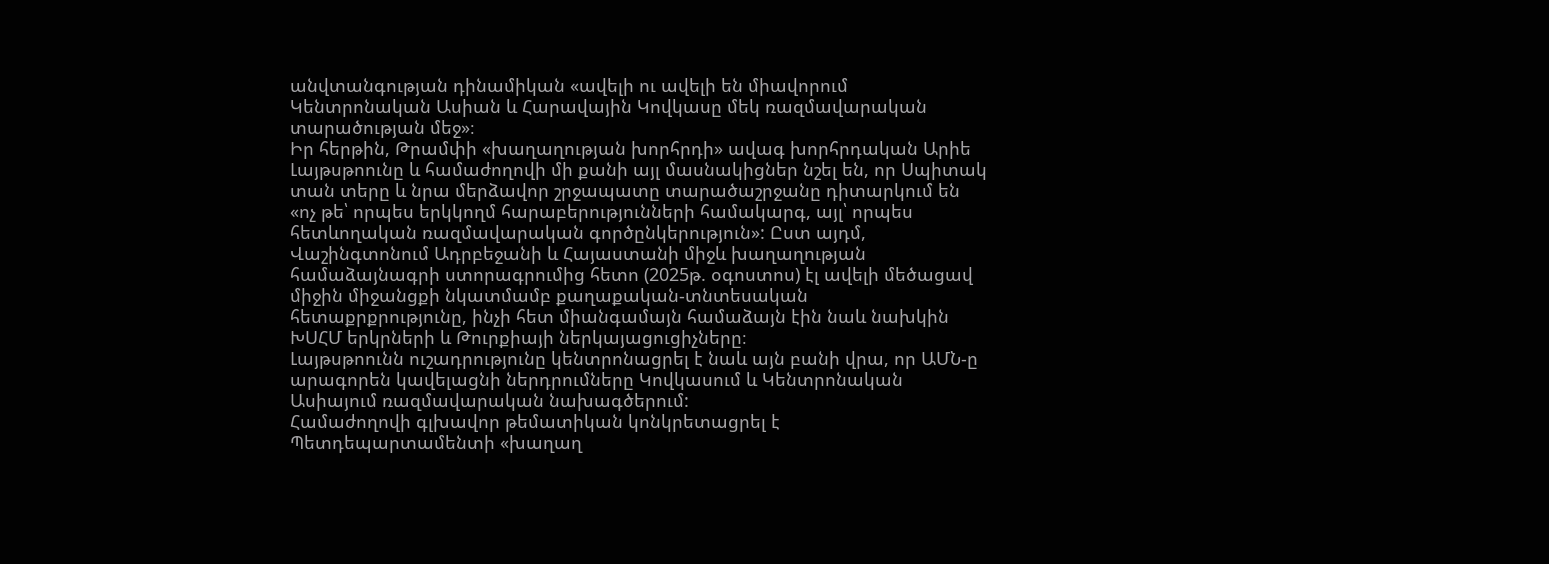անվտանգության դինամիկան «ավելի ու ավելի են միավորում Կենտրոնական Ասիան և Հարավային Կովկասը մեկ ռազմավարական տարածության մեջ»։
Իր հերթին, Թրամփի «խաղաղության խորհրդի» ավագ խորհրդական Արիե Լայթսթոունը և համաժողովի մի քանի այլ մասնակիցներ նշել են, որ Սպիտակ տան տերը և նրա մերձավոր շրջապատը տարածաշրջանը դիտարկում են «ոչ թե՝ որպես երկկողմ հարաբերությունների համակարգ, այլ՝ որպես հետևողական ռազմավարական գործընկերություն»: Ըստ այդմ, Վաշինգտոնում Ադրբեջանի և Հայաստանի միջև խաղաղության համաձայնագրի ստորագրումից հետո (2025թ. օգոստոս) էլ ավելի մեծացավ միջին միջանցքի նկատմամբ քաղաքական-տնտեսական հետաքրքրությունը, ինչի հետ միանգամայն համաձայն էին նաև նախկին ԽՍՀՄ երկրների և Թուրքիայի ներկայացուցիչները։
Լայթսթոունն ուշադրությունը կենտրոնացրել է նաև այն բանի վրա, որ ԱՄՆ-ը արագորեն կավելացնի ներդրումները Կովկասում և Կենտրոնական Ասիայում ռազմավարական նախագծերում:
Համաժողովի գլխավոր թեմատիկան կոնկրետացրել է Պետդեպարտամենտի «խաղաղ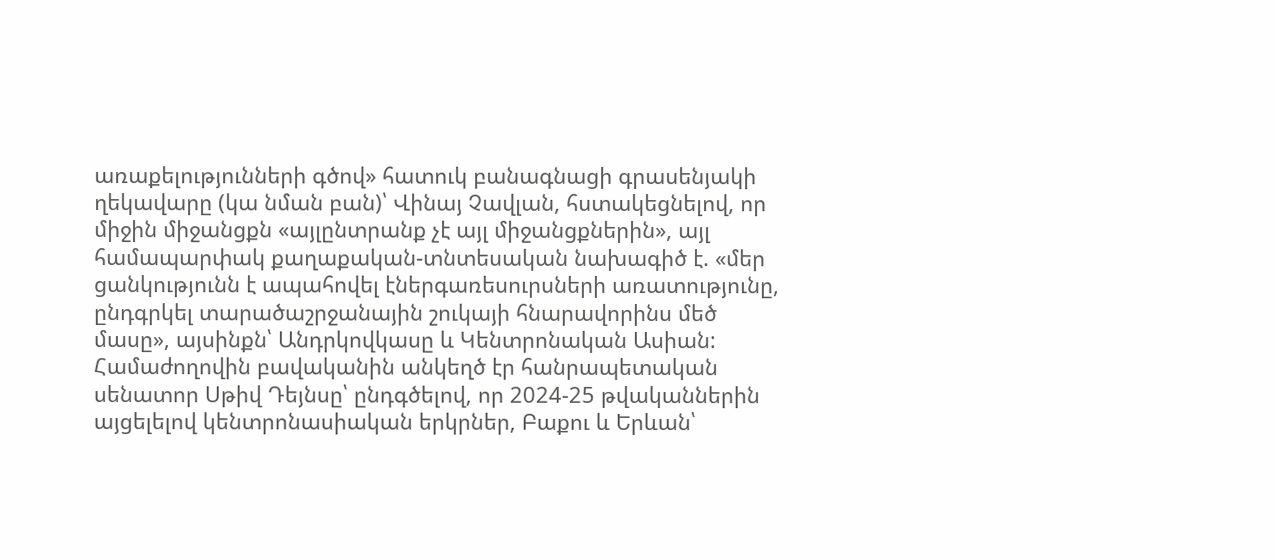առաքելությունների գծով» հատուկ բանագնացի գրասենյակի ղեկավարը (կա նման բան)՝ Վինայ Չավլան, հստակեցնելով, որ միջին միջանցքն «այլընտրանք չէ այլ միջանցքներին», այլ համապարփակ քաղաքական-տնտեսական նախագիծ է. «մեր ցանկությունն է ապահովել էներգառեսուրսների առատությունը, ընդգրկել տարածաշրջանային շուկայի հնարավորինս մեծ մասը», այսինքն՝ Անդրկովկասը և Կենտրոնական Ասիան:
Համաժողովին բավականին անկեղծ էր հանրապետական սենատոր Սթիվ Դեյնսը՝ ընդգծելով, որ 2024-25 թվականներին այցելելով կենտրոնասիական երկրներ, Բաքու և Երևան՝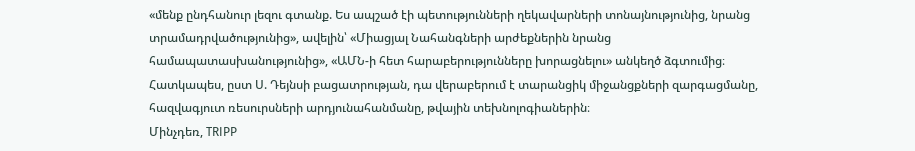«մենք ընդհանուր լեզու գտանք. Ես ապշած էի պետությունների ղեկավարների տոնայնությունից, նրանց տրամադրվածությունից», ավելին՝ «Միացյալ Նահանգների արժեքներին նրանց համապատասխանությունից», «ԱՄՆ-ի հետ հարաբերությունները խորացնելու» անկեղծ ձգտումից։ Հատկապես, ըստ Ս. Դեյնսի բացատրության, դա վերաբերում է տարանցիկ միջանցքների զարգացմանը, հազվագյուտ ռեսուրսների արդյունահանմանը, թվային տեխնոլոգիաներին։
Մինչդեռ, TRIPP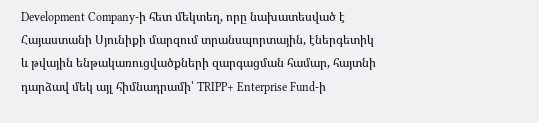Development Company-ի հետ մեկտեղ, որը նախատեսված է Հայաստանի Սյունիքի մարզում տրանսպորտային, էներգետիկ և թվային ենթակառուցվածքների զարգացման համար, հայտնի դարձավ մեկ այլ հիմնադրամի՝ TRIPP+ Enterprise Fund-ի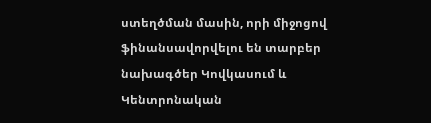ստեղծման մասին, որի միջոցով ֆինանսավորվելու են տարբեր նախագծեր Կովկասում և Կենտրոնական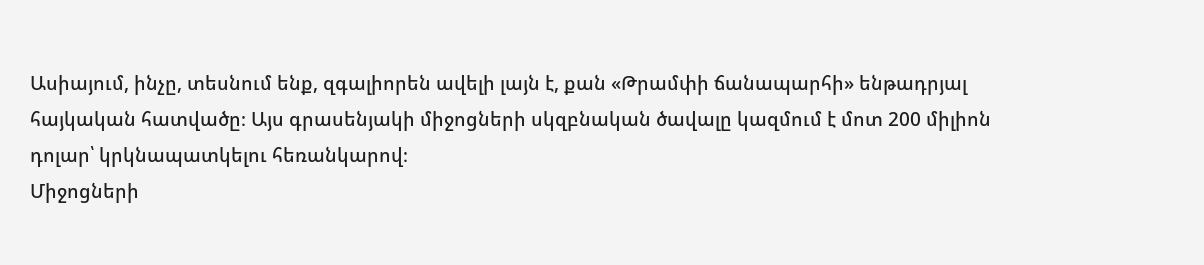Ասիայում, ինչը, տեսնում ենք, զգալիորեն ավելի լայն է, քան «Թրամփի ճանապարհի» ենթադրյալ հայկական հատվածը։ Այս գրասենյակի միջոցների սկզբնական ծավալը կազմում է մոտ 200 միլիոն դոլար՝ կրկնապատկելու հեռանկարով։
Միջոցների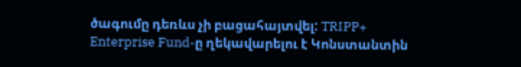ծագումը դեռևս չի բացահայտվել: TRIPP+ Enterprise Fund-ը ղեկավարելու է Կոնստանտին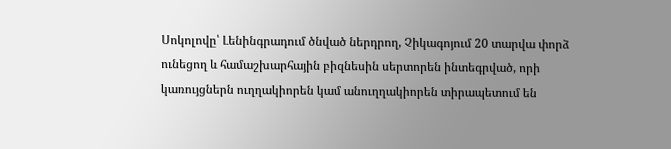Սոկոլովը՝ Լենինգրադում ծնված ներդրող, Չիկագոյում 20 տարվա փորձ ունեցող և համաշխարհային բիզնեսին սերտորեն ինտեգրված, որի կառույցներն ուղղակիորեն կամ անուղղակիորեն տիրապետում են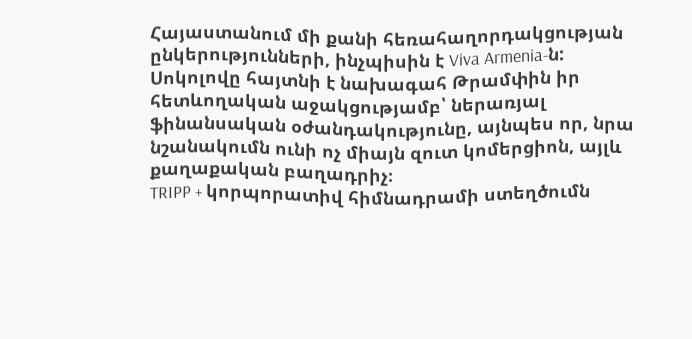Հայաստանում մի քանի հեռահաղորդակցության ընկերությունների, ինչպիսին է Viva Armenia-ն: Սոկոլովը հայտնի է նախագահ Թրամփին իր հետևողական աջակցությամբ՝ ներառյալ ֆինանսական օժանդակությունը, այնպես որ, նրա նշանակումն ունի ոչ միայն զուտ կոմերցիոն, այլև քաղաքական բաղադրիչ։
TRIPP + կորպորատիվ հիմնադրամի ստեղծումն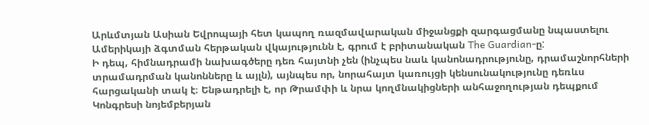Արևմտյան Ասիան Եվրոպայի հետ կապող ռազմավարական միջանցքի զարգացմանը նպաստելու Ամերիկայի ձգտման հերթական վկայությունն է, գրում է բրիտանական The Guardian-ը:
Ի դեպ, հիմնադրամի նախագծերը դեռ հայտնի չեն (ինչպես նաև կանոնադրությունը, դրամաշնորհների տրամադրման կանոնները և այլն), այնպես որ, նորահայտ կառույցի կենսունակությունը դեռևս հարցականի տակ է։ Ենթադրելի է, որ Թրամփի և նրա կողմնակիցների անհաջողության դեպքում Կոնգրեսի նոյեմբերյան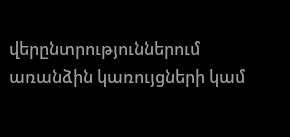վերընտրություններում առանձին կառույցների կամ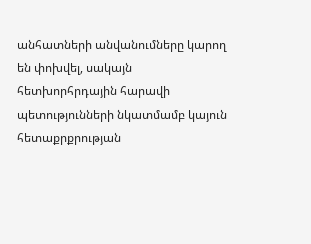անհատների անվանումները կարող են փոխվել, սակայն հետխորհրդային հարավի պետությունների նկատմամբ կայուն հետաքրքրության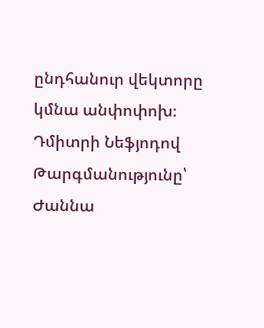ընդհանուր վեկտորը կմնա անփոփոխ։
Դմիտրի Նեֆյոդով
Թարգմանությունը՝ Ժաննա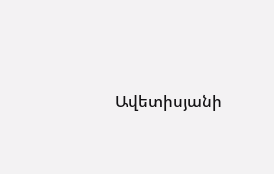Ավետիսյանի